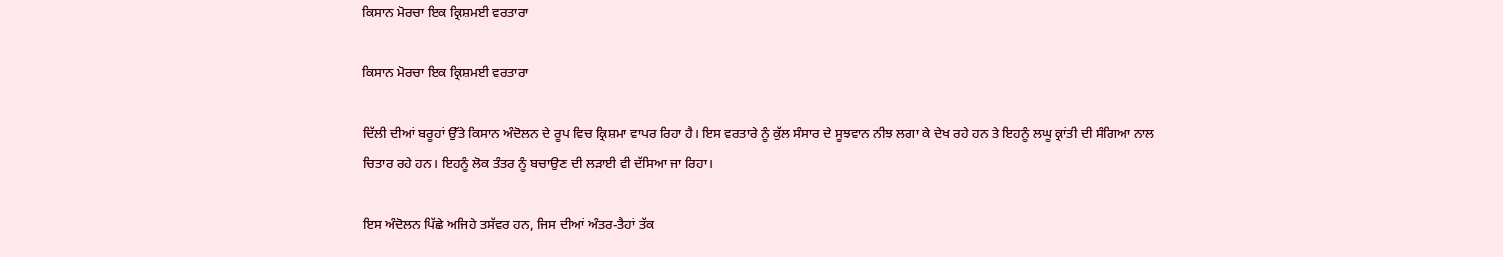ਕਿਸਾਨ ਮੋਰਚਾ ਇਕ ਕ੍ਰਿਸ਼ਮਈ ਵਰਤਾਰਾ

ਕਿਸਾਨ ਮੋਰਚਾ ਇਕ ਕ੍ਰਿਸ਼ਮਈ ਵਰਤਾਰਾ

ਦਿੱਲੀ ਦੀਆਂ ਬਰੂਹਾਂ ਉੱਤੇ ਕਿਸਾਨ ਅੰਦੋਲਨ ਦੇ ਰੂਪ ਵਿਚ ਕ੍ਰਿਸ਼ਮਾ ਵਾਪਰ ਰਿਹਾ ਹੈ। ਇਸ ਵਰਤਾਰੇ ਨੂੰ ਕੁੱਲ ਸੰਸਾਰ ਦੇ ਸੂਝਵਾਨ ਨੀਝ ਲਗਾ ਕੇ ਦੇਖ ਰਹੇ ਹਨ ਤੇ ਇਹਨੂੰ ਲਘੂ ਕ੍ਰਾਂਤੀ ਦੀ ਸੰਗਿਆ ਨਾਲ ਚਿਤਾਰ ਰਹੇ ਹਨ। ਇਹਨੂੰ ਲੋਕ ਤੰਤਰ ਨੂੰ ਬਚਾਉਣ ਦੀ ਲੜਾਈ ਵੀ ਦੱਸਿਆ ਜਾ ਰਿਹਾ।

ਇਸ ਅੰਦੋਲਨ ਪਿੱਛੇ ਅਜਿਹੇ ਤਸੱਵਰ ਹਨ, ਜਿਸ ਦੀਆਂ ਅੰਤਰ-ਤੈਹਾਂ ਤੱਕ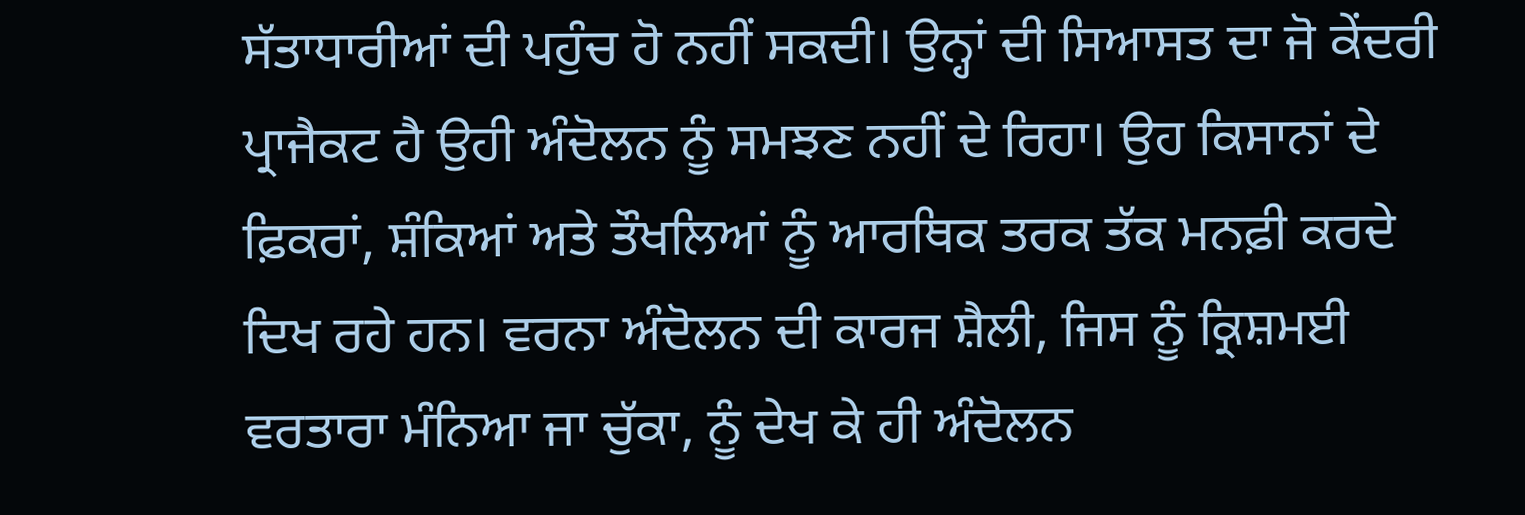ਸੱਤਾਧਾਰੀਆਂ ਦੀ ਪਹੁੰਚ ਹੋ ਨਹੀਂ ਸਕਦੀ। ਉਨ੍ਹਾਂ ਦੀ ਸਿਆਸਤ ਦਾ ਜੋ ਕੇਂਦਰੀ ਪ੍ਰਾਜੈਕਟ ਹੈ ਉਹੀ ਅੰਦੋਲਨ ਨੂੰ ਸਮਝਣ ਨਹੀਂ ਦੇ ਰਿਹਾ। ਉਹ ਕਿਸਾਨਾਂ ਦੇ ਫ਼ਿਕਰਾਂ, ਸ਼ੰਕਿਆਂ ਅਤੇ ਤੌਖਲਿਆਂ ਨੂੰ ਆਰਥਿਕ ਤਰਕ ਤੱਕ ਮਨਫ਼ੀ ਕਰਦੇ ਦਿਖ ਰਹੇ ਹਨ। ਵਰਨਾ ਅੰਦੋਲਨ ਦੀ ਕਾਰਜ ਸ਼ੈਲੀ, ਜਿਸ ਨੂੰ ਕ੍ਰਿਸ਼ਮਈ ਵਰਤਾਰਾ ਮੰਨਿਆ ਜਾ ਚੁੱਕਾ, ਨੂੰ ਦੇਖ ਕੇ ਹੀ ਅੰਦੋਲਨ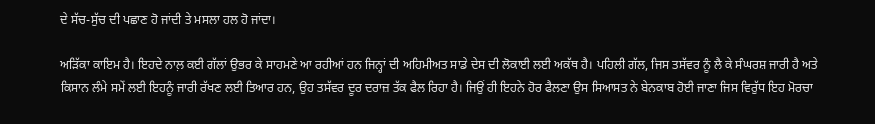ਦੇ ਸੱਚ-ਸੁੱਚ ਦੀ ਪਛਾਣ ਹੋ ਜਾਂਦੀ ਤੇ ਮਸਲਾ ਹਲ ਹੋ ਜਾਂਦਾ।

ਅੜਿੱਕਾ ਕਾਇਮ ਹੈ। ਇਹਦੇ ਨਾਲ਼ ਕਈ ਗੱਲਾਂ ਉਭਰ ਕੇ ਸਾਹਮਣੇ ਆ ਰਹੀਆਂ ਹਨ ਜਿਨ੍ਹਾਂ ਦੀ ਅਹਿਮੀਅਤ ਸਾਡੇ ਦੇਸ ਦੀ ਲੋਕਾਈ ਲਈ ਅਕੱਥ ਹੈ। ਪਹਿਲੀ ਗੱਲ, ਜਿਸ ਤਸੱਵਰ ਨੂੰ ਲੈ ਕੇ ਸੰਘਰਸ਼ ਜਾਰੀ ਹੈ ਅਤੇ ਕਿਸਾਨ ਲੰਮੇ ਸਮੇਂ ਲਈ ਇਹਨੂੰ ਜਾਰੀ ਰੱਖਣ ਲਈ ਤਿਆਰ ਹਨ, ਉਹ ਤਸੱਵਰ ਦੂਰ ਦਰਾਜ਼ ਤੱਕ ਫੈਲ ਰਿਹਾ ਹੈ। ਜਿਉਂ ਹੀ ਇਹਨੇ ਹੋਰ ਫੈਲਣਾ ਉਸ ਸਿਆਸਤ ਨੇ ਬੇਨਕਾਬ ਹੋਈ ਜਾਣਾ ਜਿਸ ਵਿਰੁੱਧ ਇਹ ਮੋਰਚਾ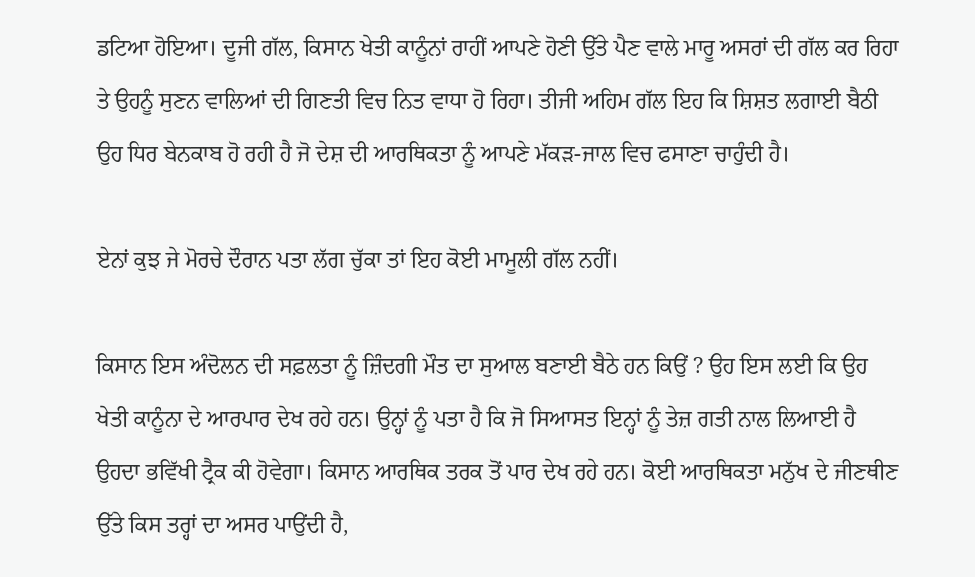ਡਟਿਆ ਹੋਇਆ। ਦੂਜੀ ਗੱਲ, ਕਿਸਾਨ ਖੇਤੀ ਕਾਨੂੰਨਾਂ ਰਾਹੀਂ ਆਪਣੇ ਹੋਣੀ ਉੱਤੇ ਪੈਣ ਵਾਲੇ ਮਾਰੂ ਅਸਰਾਂ ਦੀ ਗੱਲ ਕਰ ਰਿਹਾ ਤੇ ਉਹਨੂੰ ਸੁਣਨ ਵਾਲਿਆਂ ਦੀ ਗਿਣਤੀ ਵਿਚ ਨਿਤ ਵਾਧਾ ਹੋ ਰਿਹਾ। ਤੀਜੀ ਅਹਿਮ ਗੱਲ ਇਹ ਕਿ ਸ਼ਿਸ਼ਤ ਲਗਾਈ ਬੈਠੀ ਉਹ ਧਿਰ ਬੇਨਕਾਬ ਹੋ ਰਹੀ ਹੈ ਜੋ ਦੇਸ਼ ਦੀ ਆਰਥਿਕਤਾ ਨੂੰ ਆਪਣੇ ਮੱਕੜ-ਜਾਲ ਵਿਚ ਫਸਾਣਾ ਚਾਹੁੰਦੀ ਹੈ।

ਏਨਾਂ ਕੁਝ ਜੇ ਮੋਰਚੇ ਦੌਰਾਨ ਪਤਾ ਲੱਗ ਚੁੱਕਾ ਤਾਂ ਇਹ ਕੋਈ ਮਾਮੂਲੀ ਗੱਲ ਨਹੀਂ।

ਕਿਸਾਨ ਇਸ ਅੰਦੋਲਨ ਦੀ ਸਫ਼ਲਤਾ ਨੂੰ ਜ਼ਿੰਦਗੀ ਮੌਤ ਦਾ ਸੁਆਲ ਬਣਾਈ ਬੈਠੇ ਹਨ ਕਿਉਂ ? ਉਹ ਇਸ ਲਈ ਕਿ ਉਹ ਖੇਤੀ ਕਾਨੂੰਨਾ ਦੇ ਆਰਪਾਰ ਦੇਖ ਰਹੇ ਹਨ। ਉਨ੍ਹਾਂ ਨੂੰ ਪਤਾ ਹੈ ਕਿ ਜੋ ਸਿਆਸਤ ਇਨ੍ਹਾਂ ਨੂੰ ਤੇਜ਼ ਗਤੀ ਨਾਲ ਲਿਆਈ ਹੈ ਉਹਦਾ ਭਵਿੱਖੀ ਟ੍ਰੈਕ ਕੀ ਹੋਵੇਗਾ। ਕਿਸਾਨ ਆਰਥਿਕ ਤਰਕ ਤੋਂ ਪਾਰ ਦੇਖ ਰਹੇ ਹਨ। ਕੋਈ ਆਰਥਿਕਤਾ ਮਨੁੱਖ ਦੇ ਜੀਣਥੀਣ ਉੱਤੇ ਕਿਸ ਤਰ੍ਹਾਂ ਦਾ ਅਸਰ ਪਾਉਂਦੀ ਹੈ,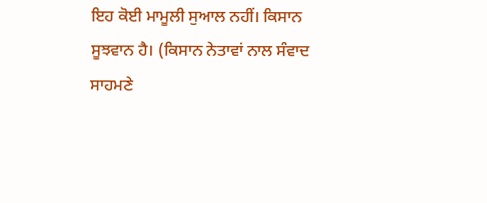ਇਹ ਕੋਈ ਮਾਮੂਲੀ ਸੁਆਲ ਨਹੀਂ। ਕਿਸਾਨ ਸੂਝਵਾਨ ਹੈ। (ਕਿਸਾਨ ਨੇਤਾਵਾਂ ਨਾਲ ਸੰਵਾਦ ਸਾਹਮਣੇ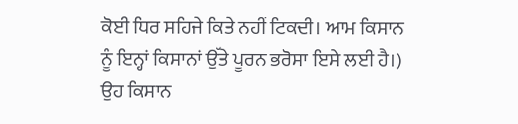ਕੋਈ ਧਿਰ ਸਹਿਜੇ ਕਿਤੇ ਨਹੀਂ ਟਿਕਦੀ। ਆਮ ਕਿਸਾਨ ਨੂੰ ਇਨ੍ਹਾਂ ਕਿਸਾਨਾਂ ਉੱਤੇ ਪੂਰਨ ਭਰੋਸਾ ਇਸੇ ਲਈ ਹੈ।) ਉਹ ਕਿਸਾਨ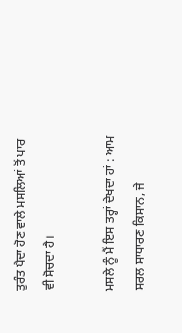ਤੁਰੰਤ ਪੈਦਾ ਹੋਣ ਵਾਲੇ ਮਸਲਿਆਂ ਤੋਂ ਪਾਰ ਵੀ ਸੋਚਦਾ ਹੈ।

ਮਸਲੇ ਨੂੰ ਮੈਂ ਇਸ ਤਰ੍ਹਾਂ ਦੇਖਦਾ ਹਾਂ : ਆਮ ਸਰਲ ਸਾਧਾਰਣ ਕਿਸਾਨ, ਜੇ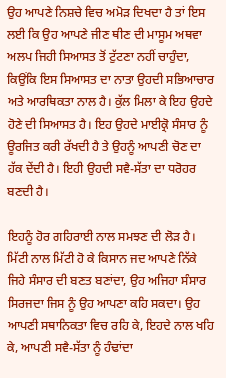ਉਹ ਆਪਣੇ ਨਿਸ਼ਚੇ ਵਿਚ ਅਮੋੜ ਦਿਖਦਾ ਹੈ ਤਾਂ ਇਸ ਲਈ ਕਿ ਉਹ ਆਪਣੇ ਜੀਣ ਥੀਣ ਦੀ ਮਾਸੂਮ ਅਥਵਾ ਅਲਪ ਜਿਹੀ ਸਿਆਸਤ ਤੋਂ ਟੁੱਟਣਾ ਨਹੀਂ ਚਾਹੁੰਦਾ, ਕਿਉਂਕਿ ਇਸ ਸਿਆਸਤ ਦਾ ਨਾਤਾ ਉਹਦੀ ਸਭਿਆਚਾਰ ਅਤੇ ਆਰਥਿਕਤਾ ਨਾਲ ਹੈ। ਕੁੱਲ ਮਿਲਾ ਕੇ ਇਹ ਉਹਦੇ ਹੋਣੇ ਦੀ ਸਿਆਸਤ ਹੈ। ਇਹ ਉਹਦੇ ਮਾਈਕ੍ਰੋ ਸੰਸਾਰ ਨੂੰ ਊਰਜਿਤ ਕਰੀ ਰੱਖਦੀ ਹੈ ਤੇ ਉਹਨੂੰ ਆਪਣੀ ਚੋਣ ਦਾ ਹੱਕ ਦੇਂਦੀ ਹੈ। ਇਹੀ ਉਹਦੀ ਸਵੈ-ਸੱਤਾ ਦਾ ਧਰੋਹਰ ਬਣਦੀ ਹੈ।

ਇਹਨੂੰ ਹੋਰ ਗਹਿਰਾਈ ਨਾਲ ਸਮਝਣ ਦੀ ਲੋੜ ਹੈ। ਮਿੱਟੀ ਨਾਲ ਮਿੱਟੀ ਹੋ ਕੇ ਕਿਸਾਨ ਜਦ ਆਪਣੇ ਨਿੱਕੇ ਜਿਹੇ ਸੰਸਾਰ ਦੀ ਬਣਤ ਬਣਾਂਦਾ, ਉਹ ਅਜਿਹਾ ਸੰਸਾਰ ਸਿਰਜਦਾ ਜਿਸ ਨੂੰ ਉਹ ਆਪਣਾ ਕਹਿ ਸਕਦਾ। ਉਹ ਆਪਣੀ ਸਥਾਨਿਕਤਾ ਵਿਚ ਰਹਿ ਕੇ, ਇਹਦੇ ਨਾਲ ਖਹਿ ਕੇ, ਆਪਣੀ ਸਵੈ-ਸੱਤਾ ਨੂੰ ਹੰਢਾਂਦਾ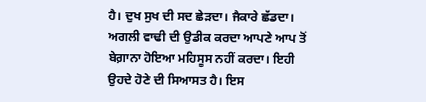ਹੈ। ਦੁਖ ਸੁਖ ਦੀ ਸਦ ਛੇੜਦਾ। ਜੈਕਾਰੇ ਛੱਡਦਾ। ਅਗਲੀ ਵਾਢੀ ਦੀ ਉਡੀਕ ਕਰਦਾ ਆਪਣੇ ਆਪ ਤੋਂ ਬੇਗ਼ਾਨਾ ਹੋਇਆ ਮਹਿਸੂਸ ਨਹੀਂ ਕਰਦਾ। ਇਹੀ ਉਹਦੇ ਹੋਣੇ ਦੀ ਸਿਆਸਤ ਹੈ। ਇਸ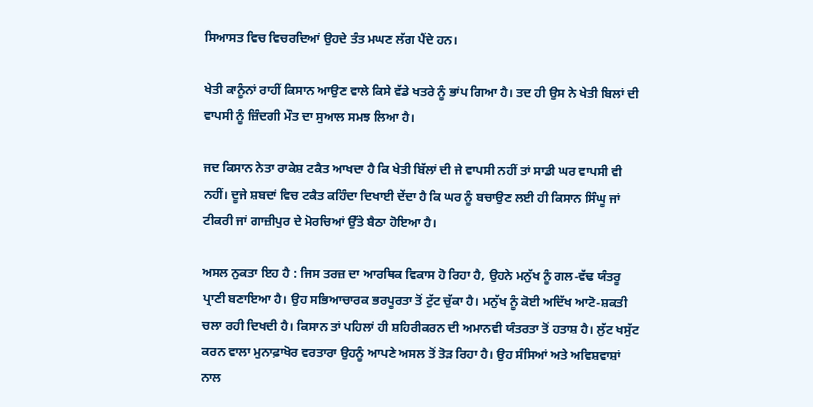ਸਿਆਸਤ ਵਿਚ ਵਿਚਰਦਿਆਂ ਉਹਦੇ ਤੰਤ ਮਘਣ ਲੱਗ ਪੈਂਦੇ ਹਨ।

ਖੇਤੀ ਕਾਨੂੰਨਾਂ ਰਾਹੀਂ ਕਿਸਾਨ ਆਉਣ ਵਾਲੇ ਕਿਸੇ ਵੱਡੇ ਖਤਰੇ ਨੂੰ ਭਾਂਪ ਗਿਆ ਹੈ। ਤਦ ਹੀ ਉਸ ਨੇ ਖੇਤੀ ਬਿਲਾਂ ਦੀ ਵਾਪਸੀ ਨੂੰ ਜ਼ਿੰਦਗੀ ਮੌਤ ਦਾ ਸੁਆਲ ਸਮਝ ਲਿਆ ਹੈ।

ਜਦ ਕਿਸਾਨ ਨੇਤਾ ਰਾਕੇਸ਼ ਟਕੈਤ ਆਖਦਾ ਹੈ ਕਿ ਖੇਤੀ ਬਿੱਲਾਂ ਦੀ ਜੇ ਵਾਪਸੀ ਨਹੀਂ ਤਾਂ ਸਾਡੀ ਘਰ ਵਾਪਸੀ ਵੀ ਨਹੀਂ। ਦੂਜੇ ਸ਼ਬਦਾਂ ਵਿਚ ਟਕੈਤ ਕਹਿੰਦਾ ਦਿਖਾਈ ਦੇਂਦਾ ਹੈ ਕਿ ਘਰ ਨੂੰ ਬਚਾਉਣ ਲਈ ਹੀ ਕਿਸਾਨ ਸਿੰਘੂ ਜਾਂ ਟੀਕਰੀ ਜਾਂ ਗਾਜ਼ੀਪੁਰ ਦੇ ਮੋਰਚਿਆਂ ਉੱਤੇ ਬੈਠਾ ਹੋਇਆ ਹੈ।

ਅਸਲ ਨੁਕਤਾ ਇਹ ਹੈ : ਜਿਸ ਤਰਜ਼ ਦਾ ਆਰਥਿਕ ਵਿਕਾਸ ਹੋ ਰਿਹਾ ਹੈ, ਉਹਨੇ ਮਨੁੱਖ ਨੂੰ ਗਲ-ਵੱਢ ਯੰਤਰੂ ਪ੍ਰਾਣੀ ਬਣਾਇਆ ਹੈ। ਉਹ ਸਭਿਆਚਾਰਕ ਭਰਪੂਰਤਾ ਤੋਂ ਟੁੱਟ ਚੁੱਕਾ ਹੈ। ਮਨੁੱਖ ਨੂੰ ਕੋਈ ਅਦਿੱਖ ਆਟੋ-ਸ਼ਕਤੀ ਚਲਾ ਰਹੀ ਦਿਖਦੀ ਹੈ। ਕਿਸਾਨ ਤਾਂ ਪਹਿਲਾਂ ਹੀ ਸ਼ਹਿਰੀਕਰਨ ਦੀ ਅਮਾਨਵੀ ਯੰਤਰਤਾ ਤੋਂ ਹਤਾਸ਼ ਹੈ। ਲੁੱਟ ਖਸੁੱਟ ਕਰਨ ਵਾਲਾ ਮੁਨਾਫ਼ਾਖੋਰ ਵਰਤਾਰਾ ਉਹਨੂੰ ਆਪਣੇ ਅਸਲ ਤੋਂ ਤੋੜ ਰਿਹਾ ਹੈ। ਉਹ ਸੰਸਿਆਂ ਅਤੇ ਅਵਿਸ਼ਵਾਸ਼ਾਂ ਨਾਲ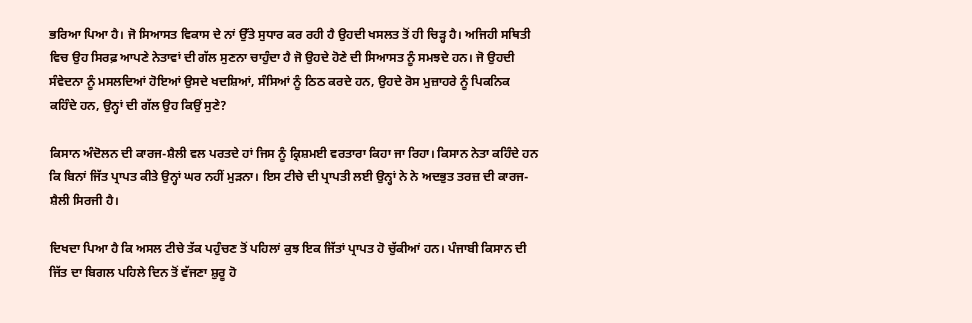ਭਰਿਆ ਪਿਆ ਹੈ। ਜੋ ਸਿਆਸਤ ਵਿਕਾਸ ਦੇ ਨਾਂ ਉੱਤੇ ਸੁਧਾਰ ਕਰ ਰਹੀ ਹੈ ਉਹਦੀ ਖਸਲਤ ਤੋਂ ਹੀ ਚਿੜ੍ਹ ਹੈ। ਅਜਿਹੀ ਸਥਿਤੀ ਵਿਚ ਉਹ ਸਿਰਫ਼ ਆਪਣੇ ਨੇਤਾਵਾਂ ਦੀ ਗੱਲ ਸੁਣਨਾ ਚਾਹੁੰਦਾ ਹੈ ਜੋ ਉਹਦੇ ਹੋਣੇ ਦੀ ਸਿਆਸਤ ਨੂੰ ਸਮਝਦੇ ਹਨ। ਜੋ ਉਹਦੀ ਸੰਵੇਦਨਾ ਨੂੰ ਮਸਲਦਿਆਂ ਹੋਇਆਂ ਉਸਦੇ ਖਦਸ਼ਿਆਂ, ਸੰਸਿਆਂ ਨੂੰ ਠਿਠ ਕਰਦੇ ਹਨ, ਉਹਦੇ ਰੋਸ ਮੁਜ਼ਾਹਰੇ ਨੂੰ ਪਿਕਨਿਕ ਕਹਿੰਦੇ ਹਨ, ਉਨ੍ਹਾਂ ਦੀ ਗੱਲ ਉਹ ਕਿਉਂ ਸੁਣੇ?

ਕਿਸਾਨ ਅੰਦੋਲਨ ਦੀ ਕਾਰਜ-ਸ਼ੈਲੀ ਵਲ ਪਰਤਦੇ ਹਾਂ ਜਿਸ ਨੂੰ ਕ੍ਰਿਸ਼ਮਈ ਵਰਤਾਰਾ ਕਿਹਾ ਜਾ ਰਿਹਾ। ਕਿਸਾਨ ਨੇਤਾ ਕਹਿੰਦੇ ਹਨ ਕਿ ਬਿਨਾਂ ਜਿੱਤ ਪ੍ਰਾਪਤ ਕੀਤੇ ਉਨ੍ਹਾਂ ਘਰ ਨਹੀਂ ਮੁੜਨਾ। ਇਸ ਟੀਚੇ ਦੀ ਪ੍ਰਾਪਤੀ ਲਈ ਉਨ੍ਹਾਂ ਨੇ ਨੇ ਅਦਭੁਤ ਤਰਜ਼ ਦੀ ਕਾਰਜ-ਸ਼ੈਲੀ ਸਿਰਜੀ ਹੈ।

ਦਿਖਦਾ ਪਿਆ ਹੈ ਕਿ ਅਸਲ ਟੀਚੇ ਤੱਕ ਪਹੁੰਚਣ ਤੋਂ ਪਹਿਲਾਂ ਕੁਝ ਇਕ ਜਿੱਤਾਂ ਪ੍ਰਾਪਤ ਹੋ ਚੁੱਕੀਆਂ ਹਨ। ਪੰਜਾਬੀ ਕਿਸਾਨ ਦੀ ਜਿੱਤ ਦਾ ਬਿਗਲ ਪਹਿਲੇ ਦਿਨ ਤੋਂ ਵੱਜਣਾ ਸ਼ੁਰੂ ਹੋ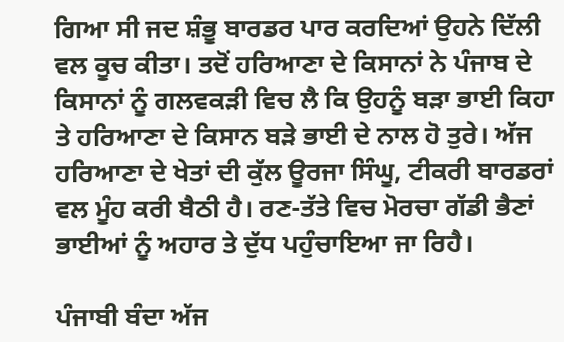ਗਿਆ ਸੀ ਜਦ ਸ਼ੰਭੂ ਬਾਰਡਰ ਪਾਰ ਕਰਦਿਆਂ ਉਹਨੇ ਦਿੱਲੀ ਵਲ ਕੂਚ ਕੀਤਾ। ਤਦੋਂ ਹਰਿਆਣਾ ਦੇ ਕਿਸਾਨਾਂ ਨੇ ਪੰਜਾਬ ਦੇ ਕਿਸਾਨਾਂ ਨੂੰ ਗਲਵਕੜੀ ਵਿਚ ਲੈ ਕਿ ਉਹਨੂੰ ਬੜਾ ਭਾਈ ਕਿਹਾ ਤੇ ਹਰਿਆਣਾ ਦੇ ਕਿਸਾਨ ਬੜੇ ਭਾਈ ਦੇ ਨਾਲ ਹੋ ਤੁਰੇ। ਅੱਜ ਹਰਿਆਣਾ ਦੇ ਖੇਤਾਂ ਦੀ ਕੁੱਲ ਊਰਜਾ ਸਿੰਘੂ, ਟੀਕਰੀ ਬਾਰਡਰਾਂ ਵਲ ਮੂੰਹ ਕਰੀ ਬੈਠੀ ਹੈ। ਰਣ-ਤੱਤੇ ਵਿਚ ਮੋਰਚਾ ਗੱਡੀ ਭੈਣਾਂ ਭਾਈਆਂ ਨੂੰ ਅਹਾਰ ਤੇ ਦੁੱਧ ਪਹੁੰਚਾਇਆ ਜਾ ਰਿਹੈ।

ਪੰਜਾਬੀ ਬੰਦਾ ਅੱਜ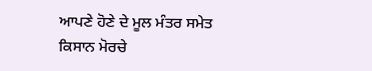ਆਪਣੇ ਹੋਣੇ ਦੇ ਮੂਲ ਮੰਤਰ ਸਮੇਤ ਕਿਸਾਨ ਮੋਰਚੇ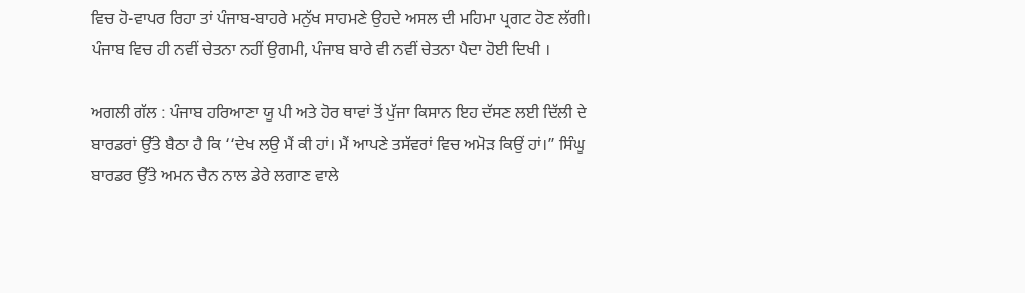ਵਿਚ ਹੋ-ਵਾਪਰ ਰਿਹਾ ਤਾਂ ਪੰਜਾਬ-ਬਾਹਰੇ ਮਨੁੱਖ ਸਾਹਮਣੇ ਉਹਦੇ ਅਸਲ ਦੀ ਮਹਿਮਾ ਪ੍ਰਗਟ ਹੋਣ ਲੱਗੀ। ਪੰਜਾਬ ਵਿਚ ਹੀ ਨਵੀਂ ਚੇਤਨਾ ਨਹੀਂ ਉਗਮੀ, ਪੰਜਾਬ ਬਾਰੇ ਵੀ ਨਵੀਂ ਚੇਤਨਾ ਪੈਦਾ ਹੋਈ ਦਿਖੀ ।

ਅਗਲੀ ਗੱਲ : ਪੰਜਾਬ ਹਰਿਆਣਾ ਯੂ ਪੀ ਅਤੇ ਹੋਰ ਥਾਵਾਂ ਤੋਂ ਪੁੱਜਾ ਕਿਸਾਨ ਇਹ ਦੱਸਣ ਲਈ ਦਿੱਲੀ ਦੇ ਬਾਰਡਰਾਂ ਉੱਤੇ ਬੈਠਾ ਹੈ ਕਿ ‘‘ਦੇਖ ਲਉ ਮੈਂ ਕੀ ਹਾਂ। ਮੈਂ ਆਪਣੇ ਤਸੱਵਰਾਂ ਵਿਚ ਅਮੋੜ ਕਿਉਂ ਹਾਂ।” ਸਿੰਘੂ ਬਾਰਡਰ ਉੱਤੇ ਅਮਨ ਚੈਨ ਨਾਲ ਡੇਰੇ ਲਗਾਣ ਵਾਲੇ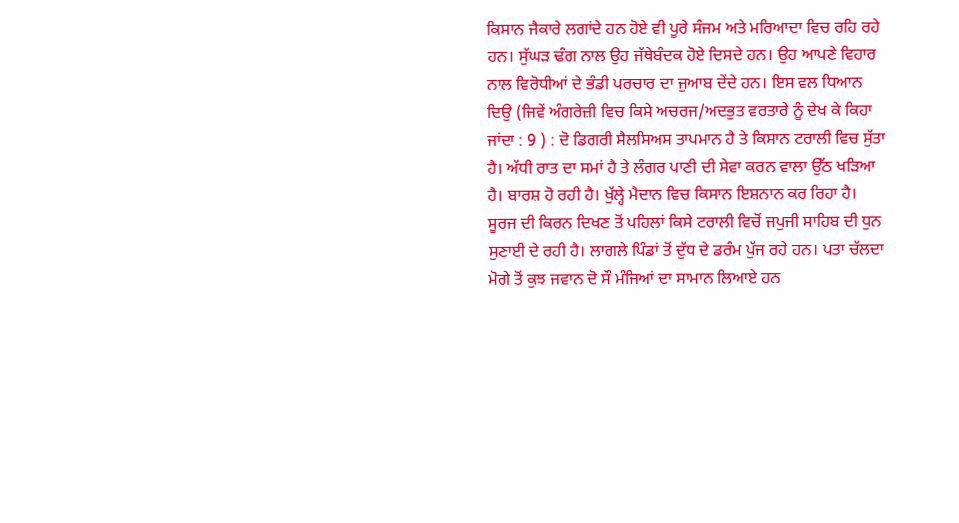ਕਿਸਾਨ ਜੈਕਾਰੇ ਲਗਾਂਦੇ ਹਨ ਹੋਏ ਵੀ ਪੂਰੇ ਸੰਜਮ ਅਤੇ ਮਰਿਆਦਾ ਵਿਚ ਰਹਿ ਰਹੇ ਹਨ। ਸੁੱਘੜ ਢੰਗ ਨਾਲ ਉਹ ਜੱਥੇਬੰਦਕ ਹੋਏ ਦਿਸਦੇ ਹਨ। ਉਹ ਆਪਣੇ ਵਿਹਾਰ ਨਾਲ ਵਿਰੋਧੀਆਂ ਦੇ ਭੰਡੀ ਪਰਚਾਰ ਦਾ ਜੁਆਬ ਦੇਂਦੇ ਹਨ। ਇਸ ਵਲ ਧਿਆਨ ਦਿਉ (ਜਿਵੇਂ ਅੰਗਰੇਜ਼ੀ ਵਿਚ ਕਿਸੇ ਅਚਰਜ/ਅਦਭੁਤ ਵਰਤਾਰੇ ਨੂੰ ਦੇਖ ਕੇ ਕਿਹਾ ਜਾਂਦਾ : 9 ) : ਦੋ ਡਿਗਰੀ ਸੈਲਸਿਅਸ ਤਾਪਮਾਨ ਹੈ ਤੇ ਕਿਸਾਨ ਟਰਾਲੀ ਵਿਚ ਸੁੱਤਾ ਹੈ। ਅੱਧੀ ਰਾਤ ਦਾ ਸਮਾਂ ਹੈ ਤੇ ਲੰਗਰ ਪਾਣੀ ਦੀ ਸੇਵਾ ਕਰਨ ਵਾਲਾ ਉੱਠ ਖੜਿਆ ਹੈ। ਬਾਰਸ਼ ਹੋ ਰਹੀ ਹੈ। ਖੁੱਲ੍ਹੇ ਮੈਦਾਨ ਵਿਚ ਕਿਸਾਨ ਇਸ਼ਨਾਨ ਕਰ ਰਿਹਾ ਹੈ। ਸੂਰਜ ਦੀ ਕਿਰਨ ਦਿਖਣ ਤੋਂ ਪਹਿਲਾਂ ਕਿਸੇ ਟਰਾਲੀ ਵਿਚੋਂ ਜਪੁਜੀ ਸਾਹਿਬ ਦੀ ਧੁਨ ਸੁਣਾਈ ਦੇ ਰਹੀ ਹੈ। ਲਾਗਲੇ ਪਿੰਡਾਂ ਤੋਂ ਦੁੱਧ ਦੇ ਡਰੰਮ ਪੁੱਜ ਰਹੇ ਹਨ। ਪਤਾ ਚੱਲਦਾ ਮੋਗੇ ਤੋਂ ਕੁਝ ਜਵਾਨ ਦੋ ਸੌ ਮੰਜਿਆਂ ਦਾ ਸਾਮਾਨ ਲਿਆਏ ਹਨ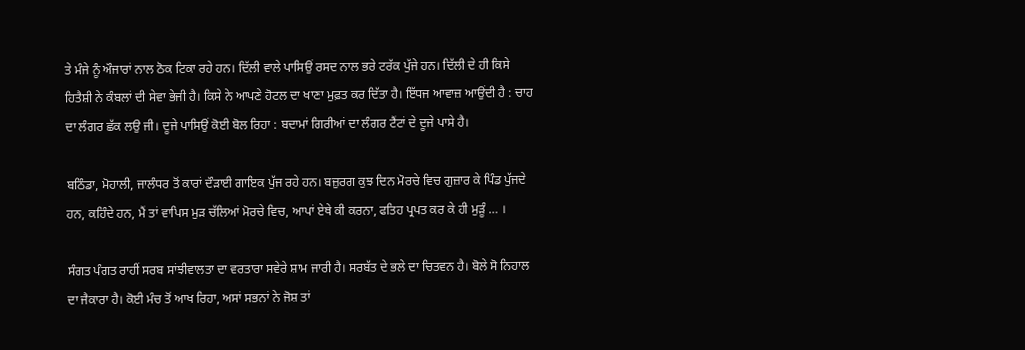ਤੇ ਮੰਜੇ ਨੂੰ ਔਜਾਰਾਂ ਨਾਲ ਠੋਕ ਟਿਕਾ ਰਹੇ ਹਨ। ਦਿੱਲੀ ਵਾਲੇ ਪਾਸਿਉਂ ਰਸਦ ਨਾਲ ਭਰੇ ਟਰੱਕ ਪੁੱਜੇ ਹਨ। ਦਿੱਲੀ ਦੇ ਹੀ ਕਿਸੇ ਹਿਤੈਸ਼ੀ ਨੇ ਕੰਬਲਾਂ ਦੀ ਸੇਵਾ ਭੇਜੀ ਹੈ। ਕਿਸੇ ਨੇ ਆਪਣੇ ਹੋਟਲ ਦਾ ਖਾਣਾ ਮੁਫ਼ਤ ਕਰ ਦਿੱਤਾ ਹੈ। ਇੱਧਜ ਆਵਾਜ਼ ਆਉਂਦੀ ਹੈ : ਚਾਹ ਦਾ ਲੰਗਰ ਛੱਕ ਲਉ ਜੀ। ਦੂਜੇ ਪਾਸਿਉਂ ਕੋਈ ਬੋਲ ਰਿਹਾ : ਬਦਾਮਾਂ ਗਿਰੀਆਂ ਦਾ ਲੰਗਰ ਟੈਂਟਾਂ ਦੇ ਦੂਜੇ ਪਾਸੇ ਹੈ।

ਬਠਿੰਡਾ, ਮੋਹਾਲੀ, ਜਾਲੰਧਰ ਤੋਂ ਕਾਰਾਂ ਦੌੜਾਈ ਗਾਇਕ ਪੁੱਜ ਰਹੇ ਹਨ। ਬਜ਼ੁਰਗ ਕੁਝ ਦਿਨ ਮੋਰਚੇ ਵਿਚ ਗੁਜ਼ਾਰ ਕੇ ਪਿੰਡ ਪੁੱਜਦੇ ਹਨ, ਕਹਿੰਦੇ ਹਨ, ਮੈਂ ਤਾਂ ਵਾਪਿਸ ਮੁੜ ਚੱਲਿਆਂ ਮੋਰਚੇ ਵਿਚ, ਆਪਾਂ ਏਥੇ ਕੀ ਕਰਨਾ, ਫਤਿਹ ਪ੍ਰਪਤ ਕਰ ਕੇ ਹੀ ਮੁੜੂੰ … ।

ਸੰਗਤ ਪੰਗਤ ਰਾਹੀਂ ਸਰਬ ਸਾਂਝੀਵਾਲਤਾ ਦਾ ਵਰਤਾਰਾ ਸਵੇਰੇ ਸ਼ਾਮ ਜਾਰੀ ਹੈ। ਸਰਬੱਤ ਦੇ ਭਲੇ ਦਾ ਚਿਤਵਨ ਹੈ। ਬੋਲੇ ਸੋ ਨਿਹਾਲ ਦਾ ਜੈਕਾਰਾ ਹੈ। ਕੋਈ ਮੰਚ ਤੋਂ ਆਖ ਰਿਹਾ, ਅਸਾਂ ਸਭਨਾਂ ਨੇ ਜੋਸ਼ ਤਾਂ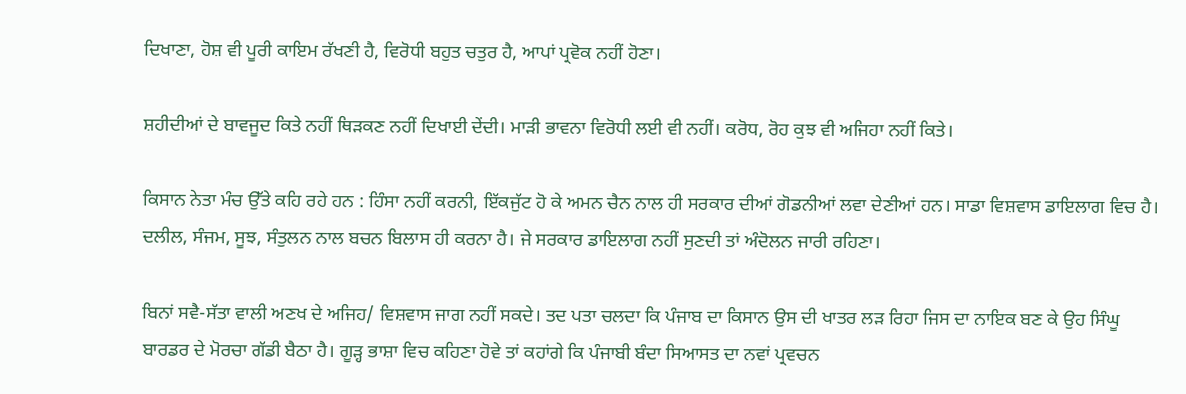ਦਿਖਾਣਾ, ਹੋਸ਼ ਵੀ ਪੂਰੀ ਕਾਇਮ ਰੱਖਣੀ ਹੈ, ਵਿਰੋਧੀ ਬਹੁਤ ਚਤੁਰ ਹੈ, ਆਪਾਂ ਪ੍ਰਵੋਕ ਨਹੀਂ ਹੋਣਾ।

ਸ਼ਹੀਦੀਆਂ ਦੇ ਬਾਵਜੂਦ ਕਿਤੇ ਨਹੀਂ ਥਿੜਕਣ ਨਹੀਂ ਦਿਖਾਈ ਦੇਂਦੀ। ਮਾੜੀ ਭਾਵਨਾ ਵਿਰੋਧੀ ਲਈ ਵੀ ਨਹੀਂ। ਕਰੋਧ, ਰੋਹ ਕੁਝ ਵੀ ਅਜਿਹਾ ਨਹੀਂ ਕਿਤੇ।

ਕਿਸਾਨ ਨੇਤਾ ਮੰਚ ਉੱਤੇ ਕਹਿ ਰਹੇ ਹਨ : ਹਿੰਸਾ ਨਹੀਂ ਕਰਨੀ, ਇੱਕਜੁੱਟ ਹੋ ਕੇ ਅਮਨ ਚੈਨ ਨਾਲ ਹੀ ਸਰਕਾਰ ਦੀਆਂ ਗੋਡਨੀਆਂ ਲਵਾ ਦੇਣੀਆਂ ਹਨ। ਸਾਡਾ ਵਿਸ਼ਵਾਸ ਡਾਇਲਾਗ ਵਿਚ ਹੈ। ਦਲੀਲ, ਸੰਜਮ, ਸੂਝ, ਸੰਤੁਲਨ ਨਾਲ ਬਚਨ ਬਿਲਾਸ ਹੀ ਕਰਨਾ ਹੈ। ਜੇ ਸਰਕਾਰ ਡਾਇਲਾਗ ਨਹੀਂ ਸੁਣਦੀ ਤਾਂ ਅੰਦੋਲਨ ਜਾਰੀ ਰਹਿਣਾ।

ਬਿਨਾਂ ਸਵੈ-ਸੱਤਾ ਵਾਲੀ ਅਣਖ ਦੇ ਅਜਿਹ/ ਵਿਸ਼ਵਾਸ ਜਾਗ ਨਹੀਂ ਸਕਦੇ। ਤਦ ਪਤਾ ਚਲਦਾ ਕਿ ਪੰਜਾਬ ਦਾ ਕਿਸਾਨ ਉਸ ਦੀ ਖਾਤਰ ਲੜ ਰਿਹਾ ਜਿਸ ਦਾ ਨਾਇਕ ਬਣ ਕੇ ਉਹ ਸਿੰਘੂ ਬਾਰਡਰ ਦੇ ਮੋਰਚਾ ਗੱਡੀ ਬੈਠਾ ਹੈ। ਗੂੜ੍ਹ ਭਾਸ਼ਾ ਵਿਚ ਕਹਿਣਾ ਹੋਵੇ ਤਾਂ ਕਹਾਂਗੇ ਕਿ ਪੰਜਾਬੀ ਬੰਦਾ ਸਿਆਸਤ ਦਾ ਨਵਾਂ ਪ੍ਰਵਚਨ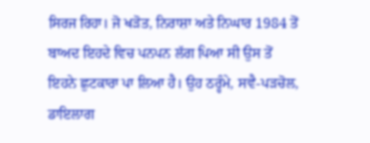ਸਿਰਜ ਰਿਹਾ। ਜੋ ਖੜੋਤ, ਨਿਰਾਸ਼ਾ ਅਤੇ ਨਿਘਾਰ 1984 ਤੋਂ ਬਾਅਦ ਇਹਦੇ ਵਿਚ ਪਨਪਨ ਲੱਗ ਪਿਆ ਸੀ ਉਸ ਤੋਂ ਇਹਨੇ ਛੁਟਕਾਰਾ ਪਾ ਲਿਆ ਹੈ। ਉਹ ਠਰ੍ਹੰਮੇ, ਸਵੈ-ਪੜਚੋਲ, ਡਾਇਲਾਗ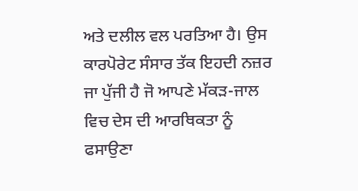ਅਤੇ ਦਲੀਲ ਵਲ ਪਰਤਿਆ ਹੈ। ਉਸ ਕਾਰਪੋਰੇਟ ਸੰਸਾਰ ਤੱਕ ਇਹਦੀ ਨਜ਼ਰ ਜਾ ਪੁੱਜੀ ਹੈ ਜੋ ਆਪਣੇ ਮੱਕੜ-ਜਾਲ ਵਿਚ ਦੇਸ ਦੀ ਆਰਥਿਕਤਾ ਨੂੰ ਫਸਾਉਣਾ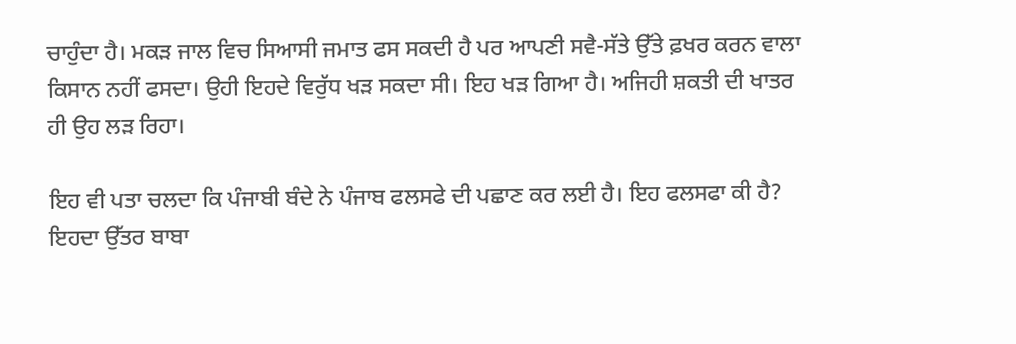ਚਾਹੁੰਦਾ ਹੈ। ਮਕੜ ਜਾਲ ਵਿਚ ਸਿਆਸੀ ਜਮਾਤ ਫਸ ਸਕਦੀ ਹੈ ਪਰ ਆਪਣੀ ਸਵੈ-ਸੱਤੇ ਉੱਤੇ ਫ਼ਖਰ ਕਰਨ ਵਾਲਾ ਕਿਸਾਨ ਨਹੀਂ ਫਸਦਾ। ਉਹੀ ਇਹਦੇ ਵਿਰੁੱਧ ਖੜ ਸਕਦਾ ਸੀ। ਇਹ ਖੜ ਗਿਆ ਹੈ। ਅਜਿਹੀ ਸ਼ਕਤੀ ਦੀ ਖਾਤਰ ਹੀ ਉਹ ਲੜ ਰਿਹਾ।

ਇਹ ਵੀ ਪਤਾ ਚਲਦਾ ਕਿ ਪੰਜਾਬੀ ਬੰਦੇ ਨੇ ਪੰਜਾਬ ਫਲਸਫੇ ਦੀ ਪਛਾਣ ਕਰ ਲਈ ਹੈ। ਇਹ ਫਲਸਫਾ ਕੀ ਹੈ? ਇਹਦਾ ਉੱਤਰ ਬਾਬਾ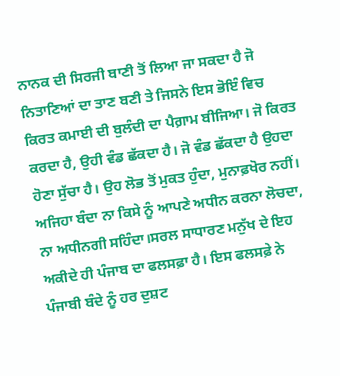ਨਾਨਕ ਦੀ ਸਿਰਜੀ ਬਾਣੀ ਤੋਂ ਲਿਆ ਜਾ ਸਕਦਾ ਹੈ ਜੋ ਨਿਤਾਣਿਆਂ ਦਾ ਤਾਣ ਬਣੀ ਤੇ ਜਿਸਨੇ ਇਸ ਭੋਇੰ ਵਿਚ ਕਿਰਤ ਕਮਾਈ ਦੀ ਬੁਲੰਦੀ ਦਾ ਪੈਗ਼ਾਮ ਬੀਜਿਆ। ਜੋ ਕਿਰਤ ਕਰਦਾ ਹੈ, ਉਹੀ ਵੰਡ ਛੱਕਦਾ ਹੈ। ਜੋ ਵੰਡ ਛੱਕਦਾ ਹੈ ਉਹਦਾ ਹੋਣਾ ਸੁੱਚਾ ਹੈ। ਉਹ ਲੋਭ ਤੋਂ ਮੁਕਤ ਹੁੰਦਾ, ਮੁਨਾਫ਼ਖੋਰ ਨਹੀਂ। ਅਜਿਹਾ ਬੰਦਾ ਨਾ ਕਿਸੇ ਨੂੰ ਆਪਣੇ ਅਧੀਨ ਕਰਨਾ ਲੋਚਦਾ, ਨਾ ਅਧੀਨਗੀ ਸਹਿੰਦਾ।ਸਰਲ ਸਾਧਾਰਣ ਮਨੁੱਖ ਦੇ ਇਹ ਅਕੀਦੇ ਹੀ ਪੰਜਾਬ ਦਾ ਫਲਸਫ਼ਾ ਹੈ। ਇਸ ਫਲਸਫ਼ੇ ਨੇ ਪੰਜਾਬੀ ਬੰਦੇ ਨੂੰ ਹਰ ਦੁਸ਼ਟ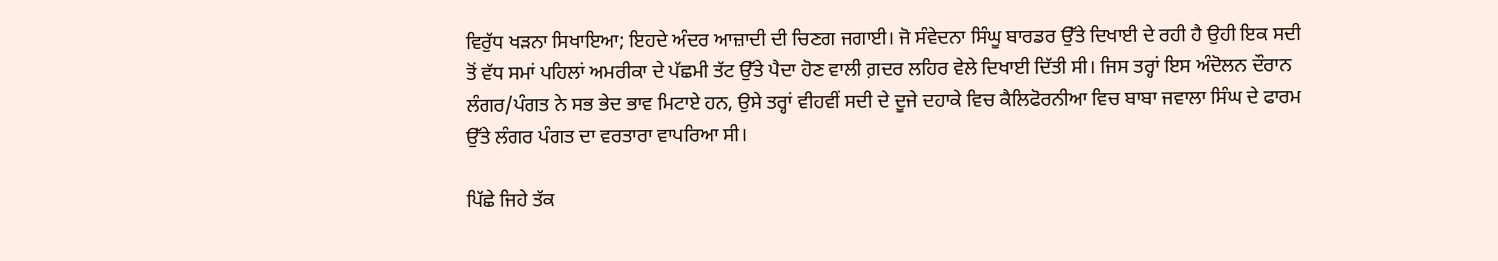ਵਿਰੁੱਧ ਖੜਨਾ ਸਿਖਾਇਆ; ਇਹਦੇ ਅੰਦਰ ਆਜ਼ਾਦੀ ਦੀ ਚਿਣਗ ਜਗਾਈ। ਜੋ ਸੰਵੇਦਨਾ ਸਿੰਘੂ ਬਾਰਡਰ ਉੱਤੇ ਦਿਖਾਈ ਦੇ ਰਹੀ ਹੈ ਉਹੀ ਇਕ ਸਦੀ ਤੋਂ ਵੱਧ ਸਮਾਂ ਪਹਿਲਾਂ ਅਮਰੀਕਾ ਦੇ ਪੱਛਮੀ ਤੱਟ ਉੱਤੇ ਪੈਦਾ ਹੋਣ ਵਾਲੀ ਗ਼ਦਰ ਲਹਿਰ ਵੇਲੇ ਦਿਖਾਈ ਦਿੱਤੀ ਸੀ। ਜਿਸ ਤਰ੍ਹਾਂ ਇਸ ਅੰਦੋਲਨ ਦੌਰਾਨ ਲੰਗਰ/ਪੰਗਤ ਨੇ ਸਭ ਭੇਦ ਭਾਵ ਮਿਟਾਏ ਹਨ, ਉਸੇ ਤਰ੍ਹਾਂ ਵੀਹਵੀਂ ਸਦੀ ਦੇ ਦੂਜੇ ਦਹਾਕੇ ਵਿਚ ਕੈਲਿਫੋਰਨੀਆ ਵਿਚ ਬਾਬਾ ਜਵਾਲਾ ਸਿੰਘ ਦੇ ਫਾਰਮ ਉੱਤੇ ਲੰਗਰ ਪੰਗਤ ਦਾ ਵਰਤਾਰਾ ਵਾਪਰਿਆ ਸੀ।

ਪਿੱਛੇ ਜਿਹੇ ਤੱਕ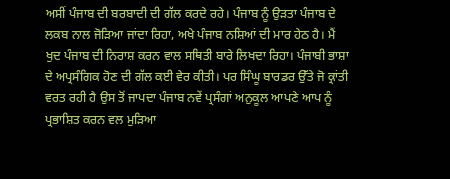ਅਸੀਂ ਪੰਜਾਬ ਦੀ ਬਰਬਾਦੀ ਦੀ ਗੱਲ ਕਰਦੇ ਰਹੇ। ਪੰਜਾਬ ਨੂੰ ਉੜਤਾ ਪੰਜਾਬ ਦੇ ਲਕਬ ਨਾਲ ਜੋੜਿਆ ਜਾਂਦਾ ਰਿਹਾ, ਅਖੇ ਪੰਜਾਬ ਨਸ਼ਿਆਂ ਦੀ ਮਾਰ ਹੇਠ ਹੈ। ਮੈਂ ਖੁਦ ਪੰਜਾਬ ਦੀ ਨਿਰਾਸ਼ ਕਰਨ ਵਾਲ ਸਥਿਤੀ ਬਾਰੇ ਲਿਖਦਾ ਰਿਹਾ। ਪੰਜਾਬੀ ਭਾਸ਼ਾ ਦੇ ਅਪ੍ਰਸੰਗਿਕ ਹੋਣ ਦੀ ਗੱਲ ਕਈ ਵੇਰ ਕੀਤੀ। ਪਰ ਸਿੰਘੂ ਬਾਰਡਰ ਉੱਤੇ ਜੋ ਕ੍ਰਾਂਤੀ ਵਰਤ ਰਹੀ ਹੈ ਉਸ ਤੋਂ ਜਾਪਦਾ ਪੰਜਾਬ ਨਵੇਂ ਪ੍ਰਸੰਗਾਂ ਅਨੁਕੂਲ ਆਪਣੇ ਆਪ ਨੂੰ ਪ੍ਰਭਾਸ਼ਿਤ ਕਰਨ ਵਲ ਮੁੜਿਆ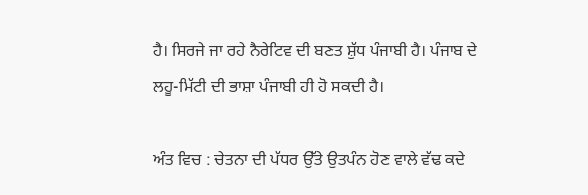ਹੈ। ਸਿਰਜੇ ਜਾ ਰਹੇ ਨੈਰੇਟਿਵ ਦੀ ਬਣਤ ਸ਼ੁੱਧ ਪੰਜਾਬੀ ਹੈ। ਪੰਜਾਬ ਦੇ ਲਹੂ-ਮਿੱਟੀ ਦੀ ਭਾਸ਼ਾ ਪੰਜਾਬੀ ਹੀ ਹੋ ਸਕਦੀ ਹੈ।

ਅੰਤ ਵਿਚ : ਚੇਤਨਾ ਦੀ ਪੱਧਰ ਉੱਤੇ ਉਤਪੰਨ ਹੋਣ ਵਾਲੇ ਵੱਢ ਕਦੇ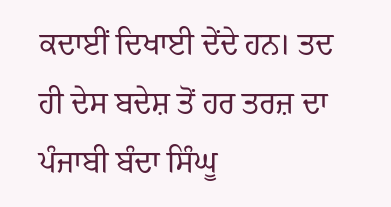ਕਦਾਈਂ ਦਿਖਾਈ ਦੇਂਦੇ ਹਨ। ਤਦ ਹੀ ਦੇਸ ਬਦੇਸ਼ ਤੋਂ ਹਰ ਤਰਜ਼ ਦਾ ਪੰਜਾਬੀ ਬੰਦਾ ਸਿੰਘੂ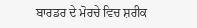ਬਾਰਡਰ ਦੇ ਮੋਰਚੇ ਵਿਚ ਸ਼ਰੀਕ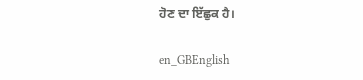ਹੋਣ ਦਾ ਇੱਛੁਕ ਹੈ।

en_GBEnglish